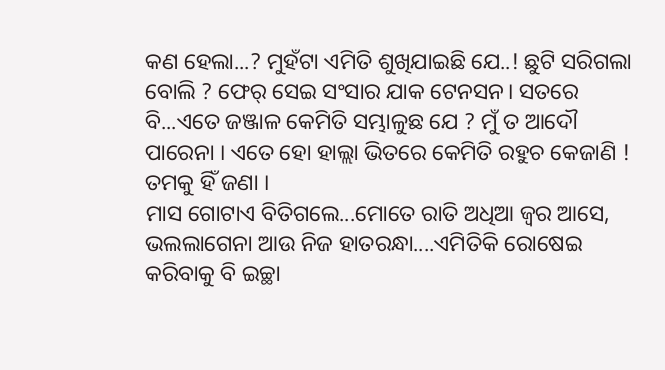କଣ ହେଲା...? ମୁହଁଟା ଏମିତି ଶୁଖିଯାଇଛି ଯେ..! ଛୁଟି ସରିଗଲା ବୋଲି ? ଫେର୍ ସେଇ ସଂସାର ଯାକ ଟେନସନ। ସତରେ ବି...ଏତେ ଜଞ୍ଜାଳ କେମିତି ସମ୍ଭାଳୁଛ ଯେ ? ମୁଁ ତ ଆଦୌ ପାରେନା । ଏତେ ହୋ ହାଲ୍ଲା ଭିତରେ କେମିତି ରହୁଚ କେଜାଣି ! ତମକୁ ହିଁ ଜଣା ।
ମାସ ଗୋଟାଏ ବିତିଗଲେ...ମୋତେ ରାତି ଅଧିଆ ଜ୍ଵର ଆସେ, ଭଲଲାଗେନା ଆଉ ନିଜ ହାତରନ୍ଧା....ଏମିତିକି ରୋଷେଇ କରିବାକୁ ବି ଇଚ୍ଛା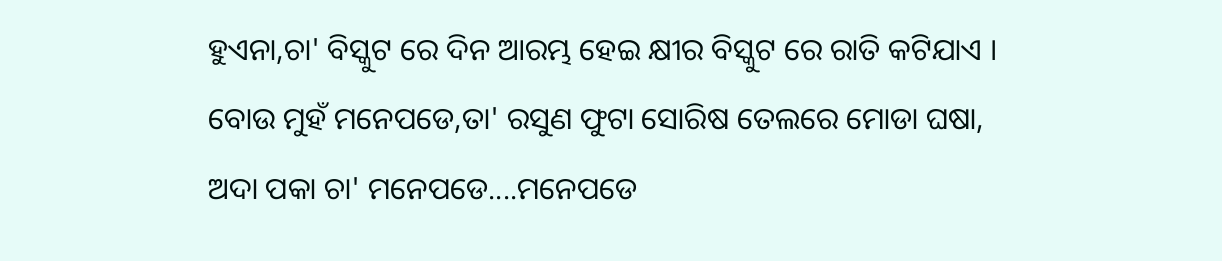ହୁଏନା,ଚା' ବିସ୍କୁଟ ରେ ଦିନ ଆରମ୍ଭ ହେଇ କ୍ଷୀର ବିସ୍କୁଟ ରେ ରାତି କଟିଯାଏ । ବୋଉ ମୁହଁ ମନେପଡେ,ତା' ରସୁଣ ଫୁଟା ସୋରିଷ ତେଲରେ ମୋଡା ଘଷା, ଅଦା ପକା ଚା' ମନେପଡେ....ମନେପଡେ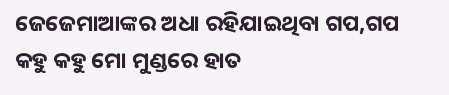ଜେଜେମାଆଙ୍କର ଅଧା ରହିଯାଇଥିବା ଗପ,ଗପ କହୁ କହୁ ମୋ ମୁଣ୍ଡରେ ହାତ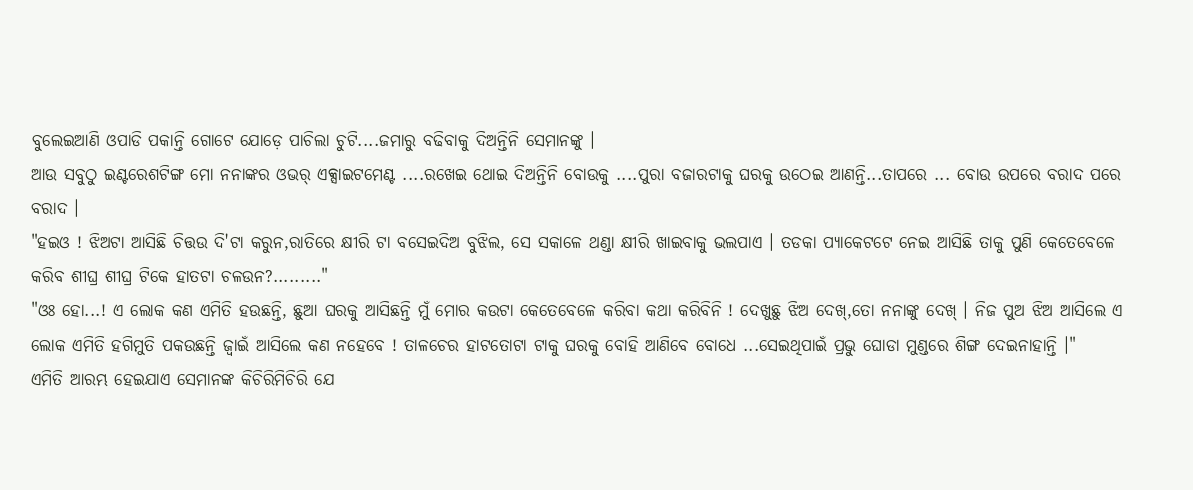ବୁଲେଇଆଣି ଓପାଡି ପକାନ୍ତି ଗୋଟେ ଯୋଡ଼େ ପାଚିଲା ଚୁଟି....ଜମାରୁ ବଢିବାକୁ ଦିଅନ୍ତିନି ସେମାନଙ୍କୁ ।
ଆଉ ସବୁଠୁ ଇଣ୍ଟରେଶଟିଙ୍ଗ ମୋ ନନାଙ୍କର ଓଭର୍ ଏକ୍ସାଇଟମେଣ୍ଟ ....ରଖେଇ ଥୋଇ ଦିଅନ୍ତିନି ବୋଉକୁ ....ପୁରା ବଜାରଟାକୁ ଘରକୁ ଉଠେଇ ଆଣନ୍ତି...ତାପରେ ... ବୋଉ ଉପରେ ବରାଦ ପରେ ବରାଦ ।
"ହଇଓ ! ଝିଅଟା ଆସିଛି ଚିତ୍ତଉ ଦି'ଟା କରୁନ,ରାତିରେ କ୍ଷୀରି ଟା ବସେଇଦିଅ ବୁଝିଲ, ସେ ସକାଳେ ଥଣ୍ଡା କ୍ଷୀରି ଖାଇବାକୁ ଭଲପାଏ । ତଡକା ପ୍ୟାକେଟଟେ ନେଇ ଆସିଛି ତାକୁ ପୁଣି କେତେବେଳେ କରିବ ଶୀଘ୍ର ଶୀଘ୍ର ଟିକେ ହାତଟା ଚଳଉନ?........."
"ଓଃ ହୋ...! ଏ ଲୋକ କଣ ଏମିତି ହଉଛନ୍ତି, ଛୁଆ ଘରକୁ ଆସିଛନ୍ତି ମୁଁ ମୋର କଉଟା କେତେବେଳେ କରିବା କଥା କରିବିନି ! ଦେଖୁଛୁ ଝିଅ ଦେଖ୍,ତୋ ନନାଙ୍କୁ ଦେଖ୍ । ନିଜ ପୁଅ ଝିଅ ଆସିଲେ ଏ ଲୋକ ଏମିତି ହଗିମୁତି ପକଉଛନ୍ତି ଜ୍ୱାଇଁ ଆସିଲେ କଣ ନହେବେ ! ତାଳଚେର ହାଟତୋଟା ଟାକୁ ଘରକୁ ବୋହି ଆଣିବେ ବୋଧେ ...ସେଇଥିପାଇଁ ପ୍ରଭୁ ଘୋଡା ମୁଣ୍ଡରେ ଶିଙ୍ଗ ଦେଇନାହାନ୍ତି ।"
ଏମିତି ଆରମ୍ଭ ହେଇଯାଏ ସେମାନଙ୍କ କିଚିରିମିଚିରି ଯେ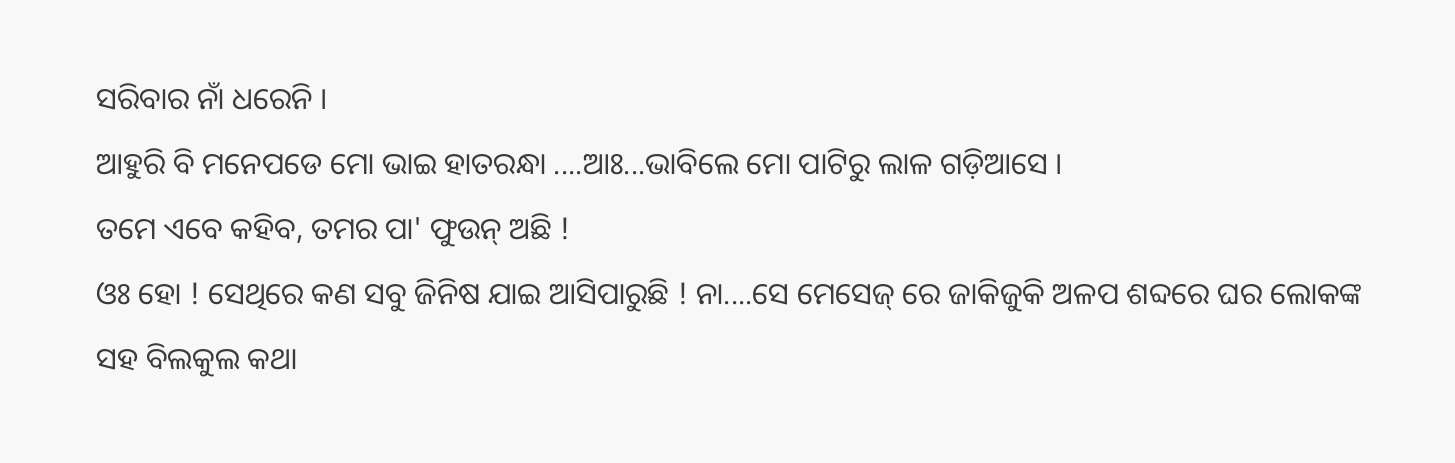ସରିବାର ନାଁ ଧରେନି ।
ଆହୁରି ବି ମନେପଡେ ମୋ ଭାଇ ହାତରନ୍ଧା ....ଆଃ...ଭାବିଲେ ମୋ ପାଟିରୁ ଲାଳ ଗଡ଼ିଆସେ ।
ତମେ ଏବେ କହିବ, ତମର ପା' ଫୁଉନ୍ ଅଛି !
ଓଃ ହୋ ! ସେଥିରେ କଣ ସବୁ ଜିନିଷ ଯାଇ ଆସିପାରୁଛି ! ନା....ସେ ମେସେଜ୍ ରେ ଜାକିଜୁକି ଅଳପ ଶବ୍ଦରେ ଘର ଲୋକଙ୍କ ସହ ବିଲକୁଲ କଥା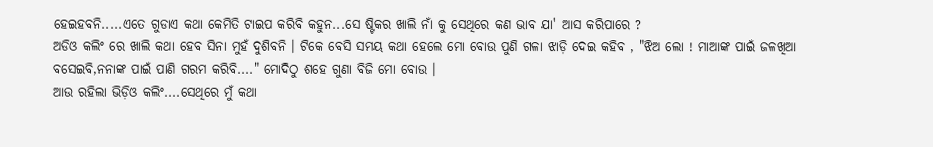ହେଇହବନି.....ଏତେ ଗୁଡାଏ କଥା କେମିତି ଟାଇପ କରିବି କହୁନ...ସେ ଷ୍ଟିକର ଖାଲି ନାଁ କୁ ସେଥିରେ କଣ ଭାବ ଯା' ଆସ କରିପାରେ ?
ଅଡିଓ କଲିଂ ରେ ଖାଲି କଥା ହେବ ସିନା ମୁହଁ ଦୁଶିବନି । ଟିକେ ବେସି ସମୟ କଥା ହେଲେ ମୋ ବୋଉ ପୁଣି ଗଳା ଝାଡ଼ି ଦେଇ କହିବ , "ଝିଅ ଲୋ ! ମାଆଙ୍କ ପାଇଁ ଜଳଖିଆ ବସେଇବି,ନନାଙ୍କ ପାଇଁ ପାଣି ଗରମ କରିବି...." ମୋଦିଠୁ ଶହେ ଗୁଣା ବିଜି ମୋ ବୋଉ ।
ଆଉ ରହିଲା ଭିଡ଼ିଓ କଲିଂ....ସେଥିରେ ମୁଁ କଥା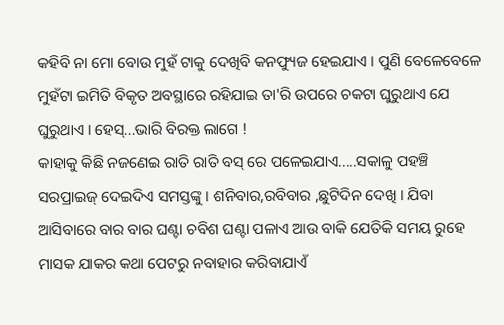କହିବି ନା ମୋ ବୋଉ ମୁହଁ ଟାକୁ ଦେଖିବି କନଫ୍ୟୁଜ ହେଇଯାଏ । ପୁଣି ବେଳେବେଳେ ମୁହଁଟା ଇମିତି ବିକୃତ ଅବସ୍ଥାରେ ରହିଯାଇ ତା'ରି ଉପରେ ଚକଟା ଘୁରୁଥାଏ ଯେ ଘୁରୁଥାଏ । ହେସ୍...ଭାରି ବିରକ୍ତ ଲାଗେ !
କାହାକୁ କିଛି ନଜଣେଇ ରାତି ରାତି ବସ୍ ରେ ପଳେଇଯାଏ.....ସକାଳୁ ପହଞ୍ଚି ସରପ୍ରାଇଜ୍ ଦେଇଦିଏ ସମସ୍ତଙ୍କୁ । ଶନିବାର,ରବିବାର ,ଛୁଟିଦିନ ଦେଖି । ଯିବା ଆସିବାରେ ବାର ବାର ଘଣ୍ଟା ଚବିଶ ଘଣ୍ଟା ପଳାଏ ଆଉ ବାକି ଯେତିକି ସମୟ ରୁହେ ମାସକ ଯାକର କଥା ପେଟରୁ ନବାହାର କରିବାଯାଏଁ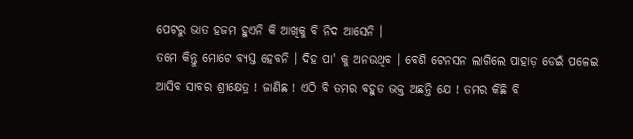ପେଟରୁ ଭାତ ହଜମ ହୁଏନି କି ଆଖିକୁ ବି ନିଦ ଆସେନି ।
ତମେ କିନ୍ତୁ ମୋଟେ ବ୍ୟସ୍ତ ହେବନି । ଦିହ ପା' କୁ ଅନଉଥିବ । ବେଶି ଟେନସନ ଲାଗିଲେ ପାହାଡ଼ ଡେଇଁ ପଳେଇ ଆସିବ ସାବର ଶ୍ରୀକ୍ଷେତ୍ର ! ଜାଣିଛ ! ଏଠି ବି ତମର ବହୁତ ଭକ୍ତ ଅଛନ୍ତି ଯେ ! ତମର କିଛି ବି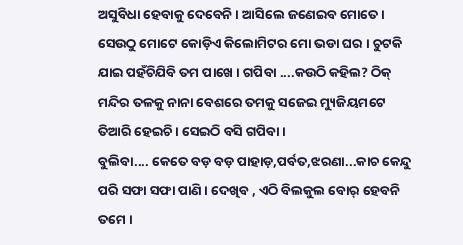ଅସୁବିଧା ହେବାକୁ ଦେବେନି । ଆସିଲେ ଜଣେଇବ ମୋତେ । ସେଉଠୁ ମୋଟେ କୋଡ଼ିଏ କିଲୋମିଟର ମୋ ଭଡା ଘର । ଚୁଟକି ଯାଇ ପହଁଚିଯିବି ତମ ପାଖେ । ଗପିବା ....କଉଠି କହିଲ? ଠିକ୍ ମନ୍ଦିର ତଳକୁ ନାନା ବେଶରେ ତମକୁ ସଜେଇ ମ୍ୟୁଜିୟମଟେ ତିଆରି ହେଇଚି । ସେଇଠି ବସି ଗପିବା ।
ବୁଲିବା.... କେତେ ବଡ଼ ବଡ଼ ପାହାଡ଼,ପର୍ବତ,ଝରଣା...କାଚ କେନ୍ଦୁ ପରି ସଫା ସଫା ପାଣି । ଦେଖିବ , ଏଠି ବିଲକୁଲ ବୋର୍ ହେବନି ତମେ ।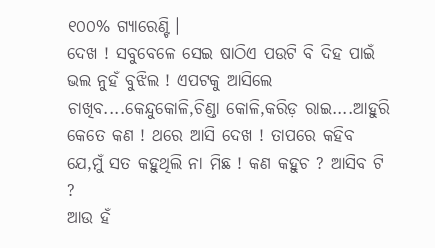୧୦୦% ଗ୍ୟାରେଣ୍ଟି ।
ଦେଖ ! ସବୁବେଳେ ସେଇ ଷାଠିଏ ପଉଟି ବି ଦିହ ପାଇଁ ଭଲ ନୁହଁ ବୁଝିଲ ! ଏପଟକୁ ଆସିଲେ ଚାଖିବ....କେନ୍ଦୁକୋଳି,ଚିଣ୍ଡା କୋଳି,କରିଡ଼ ରାଇ....ଆହୁରି କେତେ କଣ ! ଥରେ ଆସି ଦେଖ ! ତାପରେ କହିବ ଯେ,ମୁଁ ସତ କହୁଥିଲି ନା ମିଛ ! କଣ କହୁଚ ? ଆସିବ ଟି ?
ଆଉ ହଁ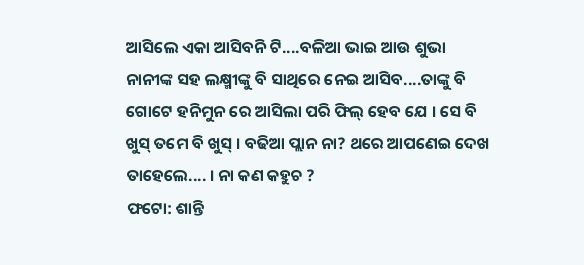ଆସିଲେ ଏକା ଆସିବନି ଟି....ବଳିଆ ଭାଇ ଆଉ ଶୁଭା ନାନୀଙ୍କ ସହ ଲକ୍ଷ୍ମୀଙ୍କୁ ବି ସାଥିରେ ନେଇ ଆସିବ....ତାଙ୍କୁ ବି ଗୋଟେ ହନିମୁନ ରେ ଆସିଲା ପରି ଫିଲ୍ ହେବ ଯେ । ସେ ବି ଖୁସ୍ ତମେ ବି ଖୁସ୍ । ବଢିଆ ପ୍ଲାନ ନା? ଥରେ ଆପଣେଇ ଦେଖ ତାହେଲେ.... । ନା କଣ କହୁଚ ?
ଫଟୋ: ଶାନ୍ତି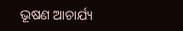ଭୂଷଣ ଆଚାର୍ଯ୍ୟ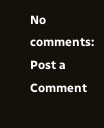No comments:
Post a Comment